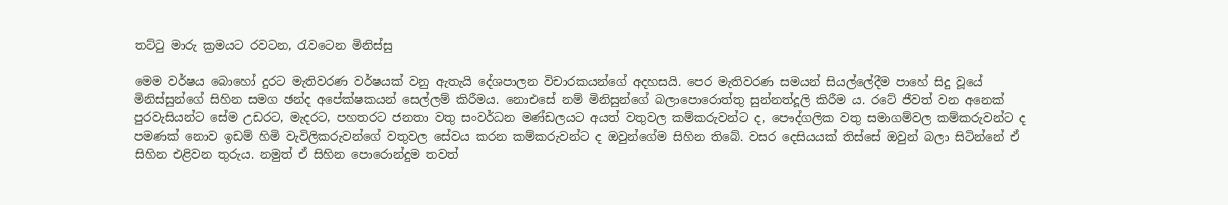තට්ටු මාරු ක්‍රමයට රවටන, රැවටෙන මිනිස්සු

මෙම වර්ෂය බොහෝ දුරට මැතිවරණ වර්ෂයක් වනු ඇතැයි දේශපාලන විචාරකයන්ගේ අදහසයි. පෙර මැතිවරණ සමයන් සියල්ලේදීම පාහේ සිදු වූයේ මිනිස්සුන්ගේ සිහින සමග ඡන්ද අපේක්ෂකයන් සෙල්ලම් කිරීමය. නොඑසේ නම් මිනිසුන්ගේ බලාපොරොත්තු සුන්නත්දූලි කිරීම ය. රටේ ජීවත් වන අනෙක් පුරවැසියන්ට සේම උඩරට, මැදරට, පහතරට ජනතා වතු සංවර්ධන මණ්ඩලයට අයත් වතුවල කම්කරුවන්ට ද, පෞද්ගලික වතු සමාගම්වල කම්කරුවන්ට ද පමණක් නොව ඉඩම් හිමි වැවිලිකරුවන්ගේ වතුවල සේවය කරන කම්කරුවන්ට ද ඔවුන්ගේම සිහින තිබේ. වසර දෙසියයක් තිස්සේ ඔවුන් බලා සිටින්නේ ඒ සිහින එළිවන තුරුය. නමුත් ඒ සිහින පොරොන්දුම තවත්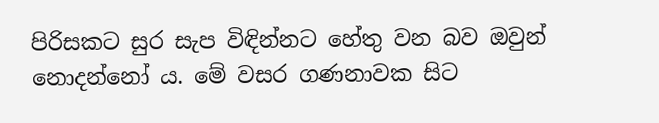පිරිසකට සුර සැප විඳින්නට හේතු වන බව ඔවුන් නොදන්නෝ ය. මේ වසර ගණනාවක සිට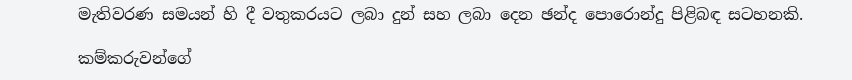මැතිවරණ සමයන් හි දී වතුකරයට ලබා දුන් සහ ලබා දෙන ඡන්ද පොරොන්දු පිළිබඳ සටහනකි.

කම්කරුවන්ගේ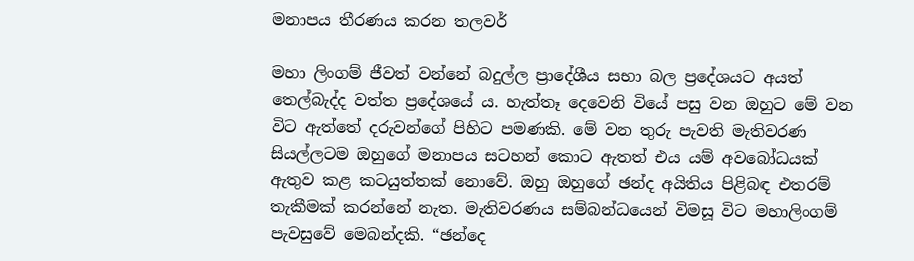මනාපය තීරණය කරන තලවර්

මහා ලිංගම් ජීවත් වන්නේ බදුල්ල ප්‍රාදේශීය සභා බල ප්‍රදේශයට අයත් තෙල්බැද්ද වත්ත ප්‍රදේශයේ ය. හැත්තෑ දෙවෙනි වියේ පසු වන ඔහුට මේ වන විට ඇත්තේ දරුවන්ගේ පිහිට පමණකි. මේ වන තුරු පැවති මැතිවරණ සියල්ලටම ඔහුගේ මනාපය සටහන් කොට ඇතත් එය යම් අවබෝධයක් ඇතුව කළ කටයුත්තක් නොවේ. ඔහු ඔහුගේ ඡන්ද අයිතිය පිළිබඳ එතරම් තැකීමක් කරන්නේ නැත. මැතිවරණය සම්බන්ධයෙන් විමසූ විට මහාලිංගම් පැවසුවේ මෙබන්දකි. “ඡන්දෙ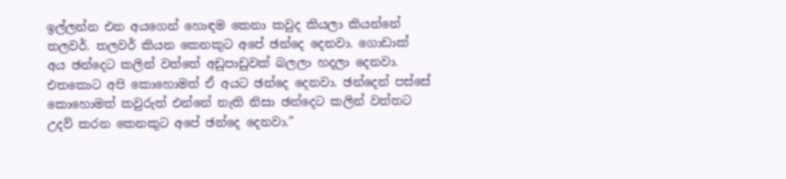ඉල්ලන්න එන අයගෙන් හොඳම කෙනා කවුද කියලා කියන්නේ තලවර්. තලවර් කියන කෙනකුට අපේ ඡන්දෙ දෙනවා. ගොඩාක් අය ඡන්දෙට කලින් වත්තේ අඩුපාඩුවක් බලලා හදලා දෙනවා. එතකොට අපි කොහොමත් ඒ අයට ඡන්දෙ දෙනවා. ඡන්දෙන් පස්සේ කොහොමත් කවුරුත් එන්නේ නැති නිසා ඡන්දෙට කලින් වත්තට උදව් කරන කෙනකුට අපේ ඡන්දෙ දෙනවා.”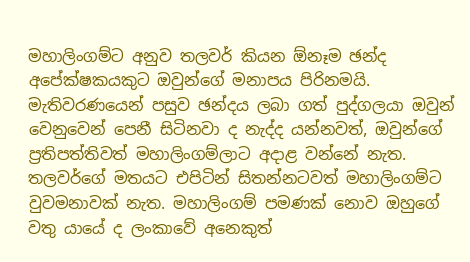මහාලිංගම්ට අනුව තලවර් කියන ඕනෑම ඡන්ද අපේක්ෂකයකුට ඔවුන්ගේ මනාපය පිරිනමයි. මැතිවරණයෙන් පසුව ඡන්දය ලබා ගත් පුද්ගලයා ඔවුන් වෙනුවෙන් පෙනී සිටිනවා ද නැද්ද යන්නවත්, ඔවුන්ගේ ප්‍රතිපත්තිවත් මහාලිංගම්ලාට අදාළ වන්නේ නැත. තලවර්ගේ මතයට එපිටින් සිතන්නටවත් මහාලිංගම්ට වුවමනාවක් නැත. මහාලිංගම් පමණක් නොව ඔහුගේ වතු යායේ ද ලංකාවේ අනෙකුත්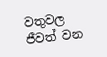වතුවල ජීවත් වන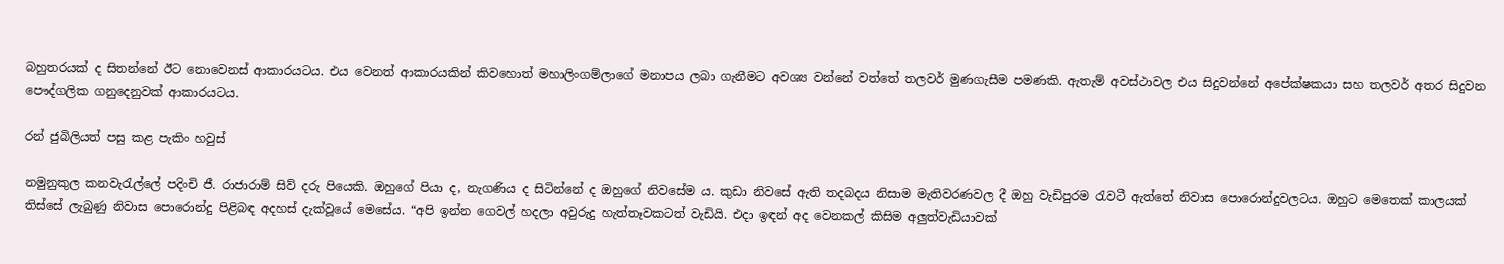බහුතරයක් ද සිතන්නේ ඊට නොවෙනස් ආකාරයටය. එය වෙනත් ආකාරයකින් කිවහොත් මහාලිංගම්ලාගේ මනාපය ලබා ගැනීමට අවශ්‍ය වන්නේ වත්තේ තලවර් මුණගැසීම පමණකි. ඇතැම් අවස්ථාවල එය සිදුවන්නේ අපේක්ෂකයා සහ තලවර් අතර සිදුවන පෞද්ගලික ගනුදෙනුවක් ආකාරයටය.

රන් ජුබිලියත් පසු කළ පැකිං හවුස්

නමුනුකුල කනවැරැල්ලේ පදිංචි ජී. රාජාරාම් සිව් දරු පියෙකි. ඔහුගේ පියා ද, නැගණිය ද සිටින්නේ ද ඔහුගේ නිවසේම ය. කුඩා නිවසේ ඇති තදබදය නිසාම මැතිවරණවල දී ඔහු වැඩිපුරම රැවටී ඇත්තේ නිවාස පොරොන්දුවලටය. ඔහුට මෙතෙක් කාලයක් තිස්සේ ලැබුණු නිවාස පොරොන්දු පිළිබඳ අදහස් දැක්වූයේ මෙසේය. “අපි ඉන්න ගෙවල් හදලා අවුරුදු හැත්තෑවකටත් වැඩියි. එදා ඉඳන් අද වෙනකල් කිසිම අලුත්වැඩියාවක්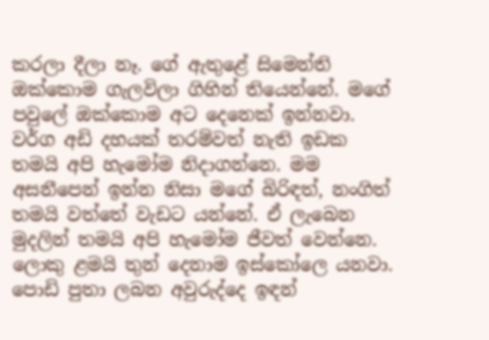කරලා දීලා නෑ. ගේ ඇතුළේ සිමෙන්ති ඔක්කොම ගැලවිලා ගිහින් තියෙන්නේ. මගේ පවුලේ ඔක්කොම අට දෙනෙක් ඉන්නවා. වර්ග අඩි දහයක් තරම්වත් නැති ඉඩක තමයි අපි හැමෝම නිදාගන්නෙ. මම අසනීපෙන් ඉන්න නිසා මගේ බිරිඳත්, නංගිත් තමයි වත්තේ වැඩට යන්නේ. ඒ ලැබෙන මුදලින් තමයි අපි හැමෝම ජීවත් වෙන්නෙ. ලොකු ළමයි තුන් දෙනාම ඉස්කෝලෙ යනවා. පොඩි පුතා ලබන අවුරුද්දෙ ඉඳන්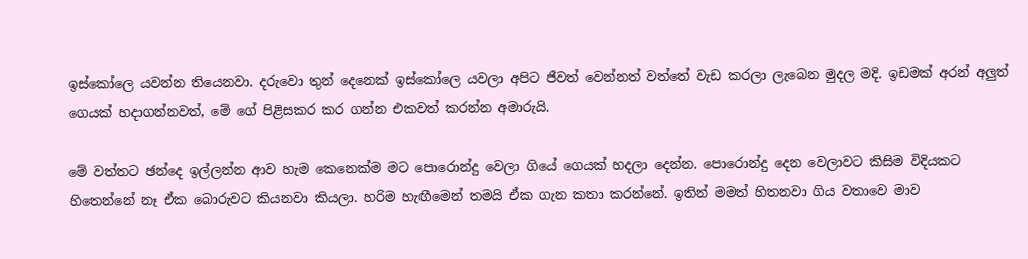ඉස්කෝලෙ යවන්න තියෙනවා. දරුවො තුන් දෙනෙක් ඉස්කෝලෙ යවලා අපිට ජීවත් වෙන්නත් වත්තේ වැඩ කරලා ලැබෙන මුදල මදි. ඉඩමක් අරන් අලුත් ගෙයක් හදාගන්නවත්, මේ ගේ පිළිසකර කර ගන්න එකවත් කරන්න අමාරුයි.

මේ වත්තට ඡන්දෙ ඉල්ලන්න ආව හැම කෙනෙක්ම මට පොරොන්දු වෙලා ගියේ ගෙයක් හදලා දෙන්න. පොරොන්දු දෙන වෙලාවට කිසිම විදියකට හිතෙන්නේ නෑ ඒක බොරුවට කියනවා කියලා. හරිම හැඟීමෙන් තමයි ඒක ගැන කතා කරන්නේ. ඉතින් මමත් හිතනවා ගිය වතාවෙ මාව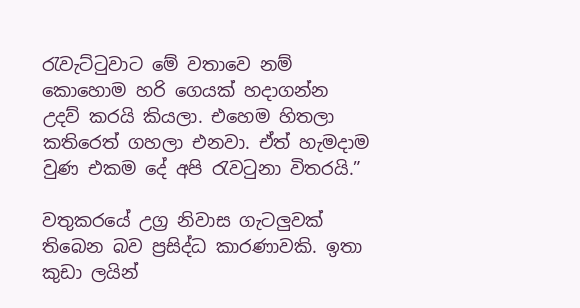රැවැට්ටුවාට මේ වතාවෙ නම් කොහොම හරි ගෙයක් හදාගන්න උදව් කරයි කියලා. එහෙම හිතලා කතිරෙත් ගහලා එනවා. ඒත් හැමදාම වුණ එකම දේ අපි රැවටුනා විතරයි.”

වතුකරයේ උග්‍ර නිවාස ගැටලුවක් තිබෙන බව ප්‍රසිද්ධ කාරණාවකි. ඉතා කුඩා ලයින්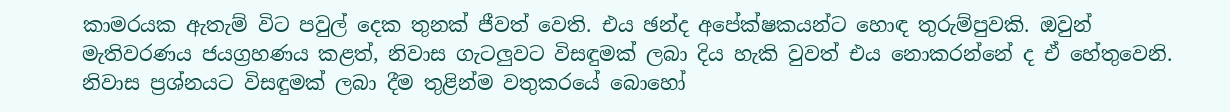කාමරයක ඇතැම් විට පවුල් දෙක තුනක් ජීවත් වෙති. එය ඡන්ද අපේක්ෂකයන්ට හොඳ තුරුම්පුවකි. ඔවුන් මැතිවරණය ජයග්‍රහණය කළත්, නිවාස ගැටලුවට විසඳුමක් ලබා දිය හැකි වුවත් එය නොකරන්නේ ද ඒ හේතුවෙනි. නිවාස ප්‍රශ්නයට විසඳුමක් ලබා දීම තුළින්ම වතුකරයේ බොහෝ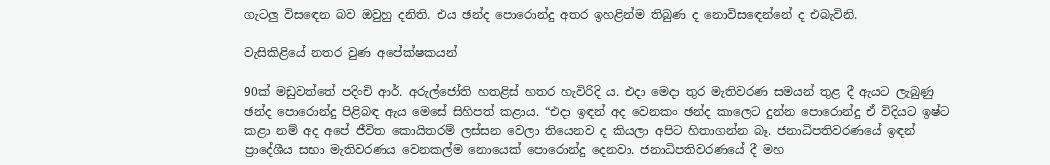ගැටලු විසඳෙන බව ඔවුහු දනිති. එය ඡන්ද පොරොන්දු අතර ඉහළින්ම තිබුණ ද නොවිසඳෙන්නේ ද එබැවිනි.

වැසිකිළියේ නතර වුණ අපේක්ෂකයන්

90ක්‍ මඩුවත්තේ පදිංචි ආර්. අරුල්ජෝති හතළිස් හතර හැවිරිදි ය. එදා මෙදා තුර මැතිවරණ සමයන් තුළ දී ඇයට ලැබුණු ඡන්ද පොරොන්දු පිළිබඳ ඇය මෙසේ සිහිපත් කළාය. “එදා ඉඳන් අද වෙනකං ඡන්ද කාලෙට දුන්න පොරොන්දු ඒ විදියට ඉෂ්ට කළා නම් අද අපේ ජීවිත කොයිතරම් ලස්සන වෙලා තියෙනව ද කියලා අපිට හිතාගන්න බෑ. ජනාධිපතිවරණයේ ඉඳන් ප්‍රාදේශීය සභා මැතිවරණය වෙනකල්ම නොයෙක් පොරොන්දු දෙනවා. ජනාධිපතිවරණයේ දී මහ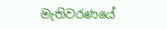මැතිවරණයේ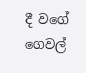දී වගේ ගෙවල්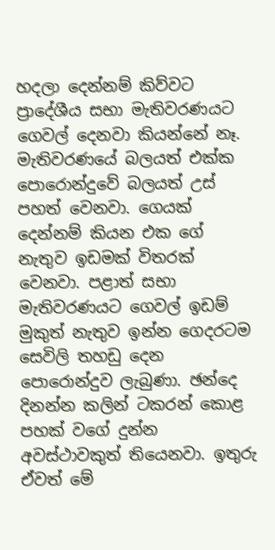හදලා දෙන්නම් කිව්වට ප්‍රාදේශීය සභා මැතිවරණයට ගෙවල් දෙනවා කියන්නේ නෑ. මැතිවරණයේ බලයත් එක්ක පොරොන්දුවේ බලයත් උස් පහත් වෙනවා. ගෙයක් දෙන්නම් කියන එක ගේ නැතුව ඉඩමක් විතරක් වෙනවා. පළාත් සභා මැතිවරණයට ගෙවල් ඉඩම් මුකුත් නැතුව ඉන්න ගෙදරටම සෙවිලි තහඩු දෙන පොරොන්දුව ලැබුණා. ඡන්දෙ දිනන්න කලින් ටකරන් කොළ පහක් වගේ දුන්න අවස්ථාවකුත් තියෙනවා. ඉතුරු ඒවත් මේ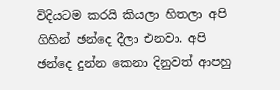විදියටම කරයි කියලා හිතලා අපි ගිහින් ඡන්දෙ දීලා එනවා. අපි ඡන්දෙ දුන්න කෙනා දිනුවත් ආපහු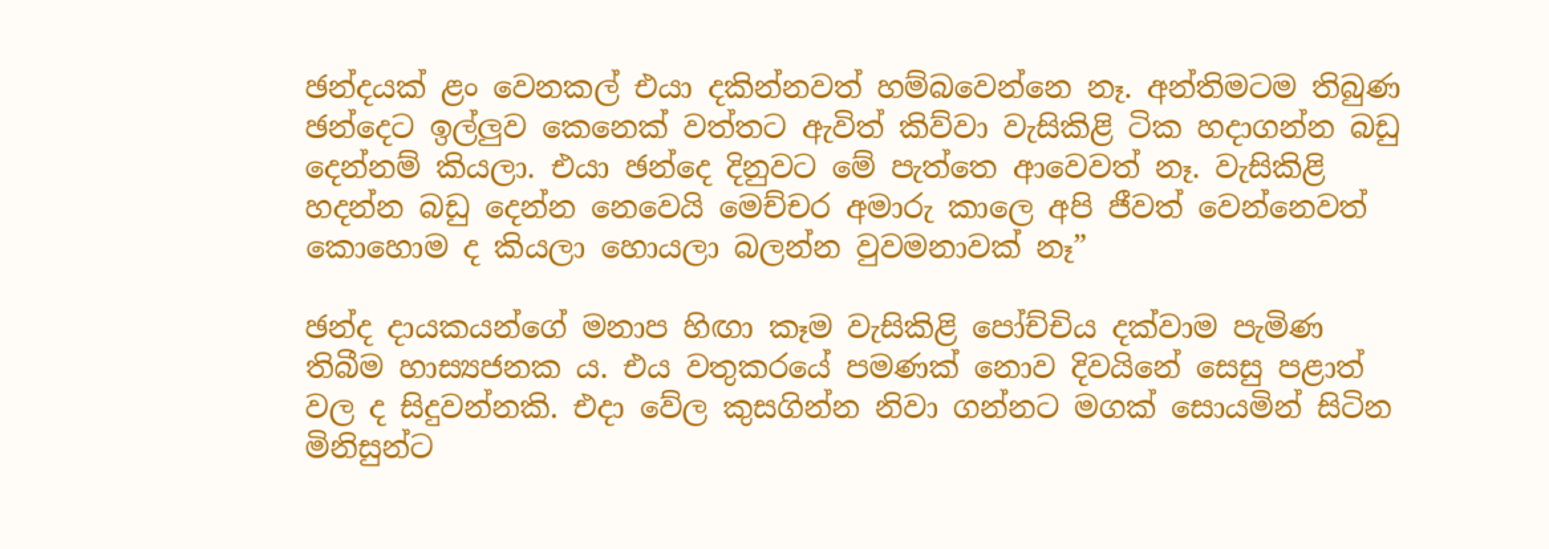ඡන්දයක් ළං වෙනකල් එයා දකින්නවත් හම්බවෙන්නෙ නෑ. අන්තිමටම තිබුණ ඡන්දෙට ඉල්ලුව කෙනෙක් වත්තට ඇවිත් කිව්වා වැසිකිළි ටික හදාගන්න බඩු දෙන්නම් කියලා. එයා ඡන්දෙ දිනුවට මේ පැත්තෙ ආවෙවත් නෑ. වැසිකිළි හදන්න බඩු දෙන්න නෙවෙයි මෙච්චර අමාරු කාලෙ අපි ජීවත් වෙන්නෙවත් කොහොම ද කියලා හොයලා බලන්න වුවමනාවක් නෑ”

ඡන්ද දායකයන්ගේ මනාප හිඟා කෑම වැසිකිළි පෝච්චිය දක්වාම පැමිණ තිබීම හාස්‍යජනක ය. එය වතුකරයේ පමණක් නොව දිවයිනේ සෙසු පළාත් වල ද සිදුවන්නකි. එදා වේල කුසගින්න නිවා ගන්නට මගක් සොයමින් සිටින මිනිසුන්ට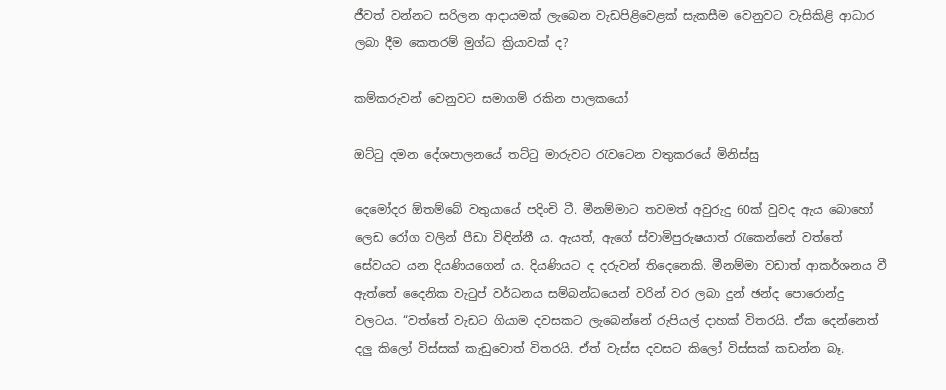ජීවත් වන්නට සරිලන ආදායමක් ලැබෙන වැඩපිළිවෙළක් සැකසීම වෙනුවට වැසිකිළි ආධාර ලබා දීම කෙතරම් මුග්ධ ක්‍රියාවක් ද?

කම්කරුවන් වෙනුවට සමාගම් රකින පාලකයෝ

ඔට්ටු දමන දේශපාලනයේ තට්ටු මාරුවට රැවටෙන වතුකරයේ මිනිස්සු

දෙමෝදර ඕතම්බේ වතුයායේ පදිංචි ටී. මීනම්මාට තවමත් අවුරුදු 60ක් වුවද ඇය බොහෝ ලෙඩ රෝග වලින් පීඩා විඳින්නී ය. ඇයත්, ඇගේ ස්වාමිපුරුෂයාත් රැකෙන්නේ වත්තේ සේවයට යන දියණියගෙන් ය. දියණියට ද දරුවන් තිදෙනෙකි. මීනම්මා වඩාත් ආකර්ශනය වී ඇත්තේ දෛනික වැටුප් වර්ධනය සම්බන්ධයෙන් වරින් වර ලබා දුන් ඡන්ද පොරොන්දු වලටය. “වත්තේ වැඩට ගියාම දවසකට ලැබෙන්නේ රුපියල් දාහක් විතරයි. ඒක දෙන්නෙත් දලු කිලෝ විස්සක් කැඩුවොත් විතරයි. ඒත් වැස්ස දවසට කිලෝ විස්සක් කඩන්න බෑ.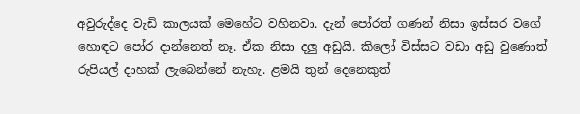අවුරුද්දෙ වැඩි කාලයක් මෙහේට වහිනවා. දැන් පෝරත් ගණන් නිසා ඉස්සර වගේ හොඳට පෝර දාන්නෙත් නෑ. ඒක නිසා දලු අඩුයි. කිලෝ විස්සට වඩා අඩු වුණොත් රුපියල් දාහක් ලැබෙන්නේ නැහැ. ළමයි තුන් දෙනෙකුත්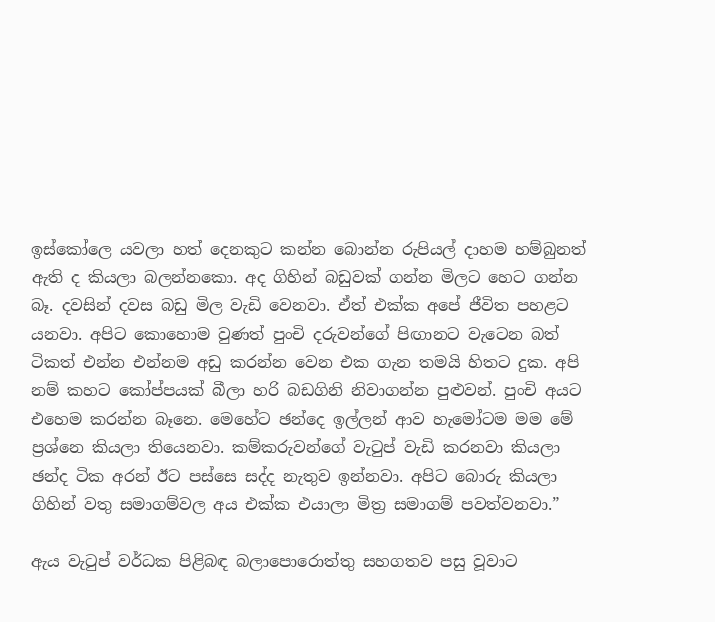ඉස්කෝලෙ යවලා හත් දෙනකුට කන්න බොන්න රුපියල් දාහම හම්බුනත් ඇති ද කියලා බලන්නකො. අද ගිහින් බඩුවක් ගන්න මිලට හෙට ගන්න බෑ. දවසින් දවස බඩු මිල වැඩි වෙනවා. ඒත් එක්ක අපේ ජීවිත පහළට යනවා. අපිට කොහොම වුණත් පුංචි දරුවන්ගේ පිඟානට වැටෙන බත් ටිකත් එන්න එන්නම අඩු කරන්න වෙන එක ගැන තමයි හිතට දුක. අපි නම් කහට කෝප්පයක් බීලා හරි බඩගිනි නිවාගන්න පුළුවන්. පුංචි අයට එහෙම කරන්න බෑනෙ. මෙහේට ඡන්දෙ ඉල්ලන් ආව හැමෝටම මම මේ ප්‍රශ්නෙ කියලා තියෙනවා. කම්කරුවන්ගේ වැටුප් වැඩි කරනවා කියලා ඡන්ද ටික අරන් ඊට පස්සෙ සද්ද නැතුව ඉන්නවා. අපිට බොරු කියලා ගිහින් වතු සමාගම්වල අය එක්ක එයාලා මිත්‍ර සමාගම් පවත්වනවා.”

ඇය වැටුප් වර්ධක පිළිබඳ බලාපොරොත්තු සහගතව පසු වූවාට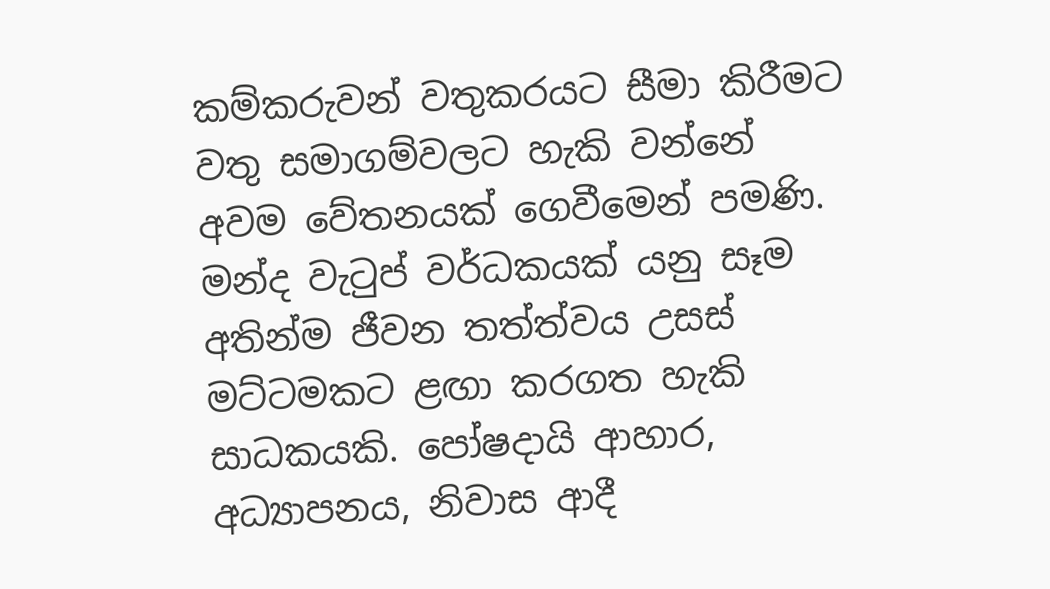කම්කරුවන් වතුකරයට සීමා කිරීමට වතු සමාගම්වලට හැකි වන්නේ අවම වේතනයක් ගෙවීමෙන් පමණි. මන්ද වැටුප් වර්ධකයක් යනු සෑම අතින්ම ජීවන තත්ත්වය උසස් මට්ටමකට ළඟා කරගත හැකි සාධකයකි. පෝෂදායි ආහාර, අධ්‍යාපනය, නිවාස ආදී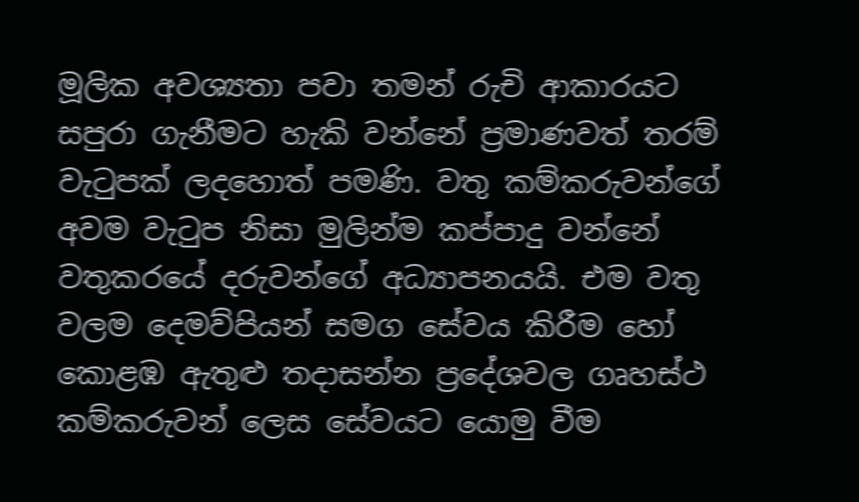මූලික අවශ්‍යතා පවා තමන් රුචි ආකාරයට සපුරා ගැනීමට හැකි වන්නේ ප්‍රමාණවත් තරම් වැටුපක් ලදහොත් පමණි. වතු කම්කරුවන්ගේ අවම වැටුප නිසා මුලින්ම කප්පාදු වන්නේ වතුකරයේ දරුවන්ගේ අධ්‍යාපනයයි. එම වතු වලම දෙමව්පියන් සමග සේවය කිරීම හෝ කොළඹ ඇතුළු තදාසන්න ප්‍රදේශවල ගෘහස්ථ කම්කරුවන් ලෙස සේවයට යොමු වීම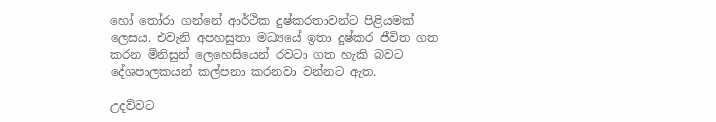හෝ තෝරා ගන්නේ ආර්ථික දුෂ්කරතාවන්ට පිළියමක් ලෙසය. එවැනි අපහසුතා මධ්‍යයේ ඉතා දුෂ්කර ජීවිත ගත කරන මිනිසුන් ලෙහෙසියෙන් රවටා ගත හැකි බවට දේශපාලකයන් කල්පනා කරනවා වන්නට ඇත.

උදව්වට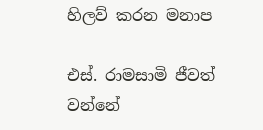හිලව් කරන මනාප

එස්. රාමසාමි ජීවත් වන්නේ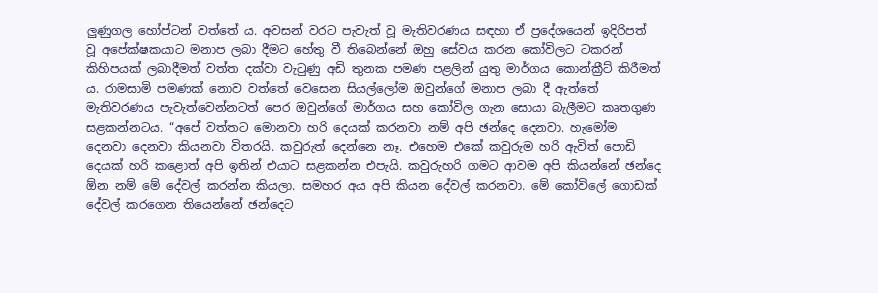ලුණුගල හෝප්ටන් වත්තේ ය. අවසන් වරට පැවැත් වූ මැතිවරණය සඳහා ඒ ප්‍රදේශයෙන් ඉදිරිපත් වූ අපේක්ෂකයාට මනාප ලබා දීමට හේතු වී තිබෙන්නේ ඔහු සේවය කරන කෝවිලට ටකරන් කිහිපයක් ලබාදීමත් වත්ත දක්වා වැටුණු අඩි තුනක පමණ පළලින් යුතු මාර්ගය කොන්ක්‍රීට් කිරීමත් ය. රාමසාමි පමණක් නොව වත්තේ වෙසෙන සියල්ලෝම ඔවුන්ගේ මනාප ලබා දී ඇත්තේ මැතිවරණය පැවැත්වෙන්නටත් පෙර ඔවුන්ගේ මාර්ගය සහ කෝවිල ගැන සොයා බැලීමට කෘතගුණ සළකන්නටය. “අපේ වත්තට මොනවා හරි දෙයක් කරනවා නම් අපි ඡන්දෙ දෙනවා. හැමෝම දෙනවා දෙනවා කියනවා විතරයි. කවුරුත් දෙන්නෙ නෑ. එහෙම එකේ කවුරුම හරි ඇවිත් පොඩි දෙයක් හරි කළොත් අපි ඉතින් එයාට සළකන්න එපැයි. කවුරුහරි ගමට ආවම අපි කියන්නේ ඡන්දෙ ඕන නම් මේ දේවල් කරන්න කියලා. සමහර අය අපි කියන දේවල් කරනවා. මේ කෝවිලේ ගොඩක් දේවල් කරගෙන තියෙන්නේ ඡන්දෙට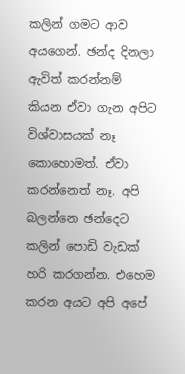කලින් ගමට ආව අයගෙන්. ඡන්ද දිනලා ඇවිත් කරන්නම් කියන ඒවා ගැන අපිට විශ්වාසයක් නෑ කොහොමත්. ඒවා කරන්නෙත් නෑ. අපි බලන්නෙ ඡන්දෙට කලින් පොඩි වැඩක් හරි කරගන්න. එහෙම කරන අයට අපි අපේ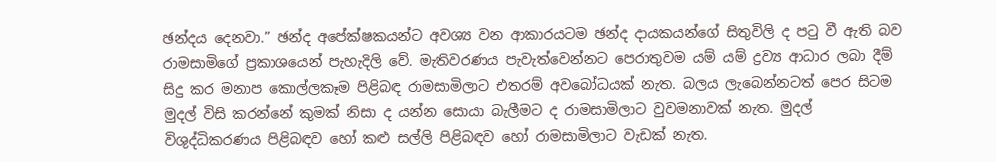ඡන්දය දෙනවා.” ඡන්ද අපේක්ෂකයන්ට අවශ්‍ය වන ආකාරයටම ඡන්ද දායකයන්ගේ සිතුවිලි ද පටු වී ඇති බව රාමසාමිගේ ප්‍රකාශයෙන් පැහැදිලි වේ. මැතිවරණය පැවැත්වෙන්නට පෙරාතුවම යම් යම් ද්‍රව්‍ය ආධාර ලබා දීම් සිදු කර මනාප කොල්ලකෑම පිළිබඳ රාමසාමිලාට එතරම් අවබෝධයක් නැත. බලය ලැබෙන්නටත් පෙර සිටම මුදල් විසි කරන්නේ කුමක් නිසා ද යන්න සොයා බැලීමට ද රාමසාමිලාට වුවමනාවක් නැත. මුදල් විශුද්ධිකරණය පිළිබඳව හෝ කළු සල්ලි පිළිබඳව හෝ රාමසාමිලාට වැඩක් නැත.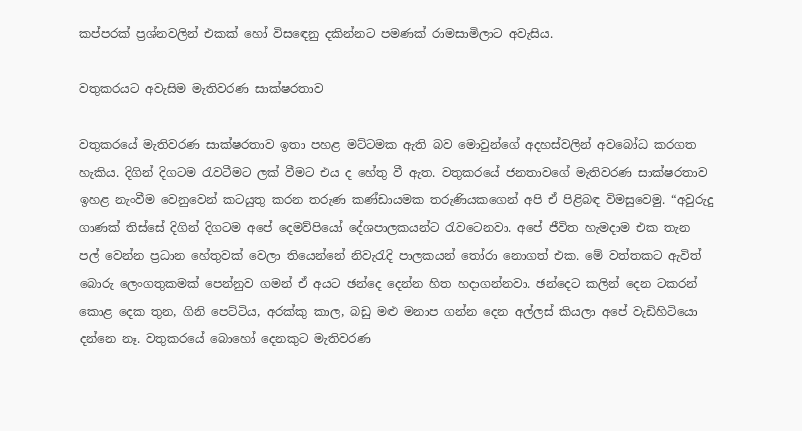කප්පරක් ප්‍රශ්නවලින් එකක් හෝ විසඳෙනු දකින්නට පමණක් රාමසාමිලාට අවැසිය.

වතුකරයට අවැසිම මැතිවරණ සාක්ෂරතාව

වතුකරයේ මැතිවරණ සාක්ෂරතාව ඉතා පහළ මට්ටමක ඇති බව මොවුන්ගේ අදහස්වලින් අවබෝධ කරගත හැකිය. දිගින් දිගටම රැවටීමට ලක් වීමට එය ද හේතු වී ඇත. වතුකරයේ ජනතාවගේ මැතිවරණ සාක්ෂරතාව ඉහළ නැංවීම වෙනුවෙන් කටයුතු කරන තරුණ කණ්ඩායමක තරුණියකගෙන් අපි ඒ පිළිබඳ විමසුවෙමු. “අවුරුදු ගාණක් තිස්සේ දිගින් දිගටම අපේ දෙමව්පියෝ දේශපාලකයන්ට රැවටෙනවා. අපේ ජීවිත හැමදාම එක තැන පල් වෙන්න ප්‍රධාන හේතුවක් වෙලා තියෙන්නේ නිවැරැදි පාලකයන් තෝරා නොගත් එක. මේ වත්තකට ඇවිත් බොරු ලෙංගතුකමක් පෙන්නුව ගමන් ඒ අයට ඡන්දෙ දෙන්න හිත හදාගන්නවා. ඡන්දෙට කලින් දෙන ටකරන් කොළ දෙක තුන, ගිනි පෙට්ටිය, අරක්කු කාල, බඩු මළු මනාප ගන්න දෙන අල්ලස් කියලා අපේ වැඩිහිටියො දන්නෙ නෑ. වතුකරයේ බොහෝ දෙනකුට මැතිවරණ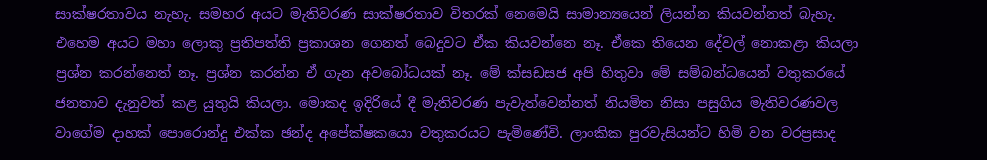සාක්ෂරතාවය නැහැ. සමහර අයට මැතිවරණ සාක්ෂරතාව විතරක් නෙමෙයි සාමාන්‍යයෙන් ලියන්න කියවන්නත් බැහැ. එහෙම අයට මහා ලොකු ප්‍රතිපත්ති ප්‍රකාශන ගෙනත් බෙදුවට ඒක කියවන්නෙ නෑ. ඒකෙ තියෙන දේවල් නොකළා කියලා ප්‍රශ්න කරන්නෙත් නෑ. ප්‍රශ්න කරන්න ඒ ගැන අවබෝධයක් නෑ. මේ ක්‍සඩසජ අපි හිතුවා මේ සම්බන්ධයෙන් වතුකරයේ ජනතාව දැනුවත් කළ යුතුයි කියලා. මොකද ඉදිරියේ දී මැතිවරණ පැවැත්වෙන්නත් නියමිත නිසා පසුගිය මැතිවරණවල වාගේම දාහක් පොරොන්දු එක්ක ඡන්ද අපේක්ෂකයො වතුකරයට පැමිණේවි. ලාංකික පුරවැසියන්ට හිමි වන වරප්‍රසාද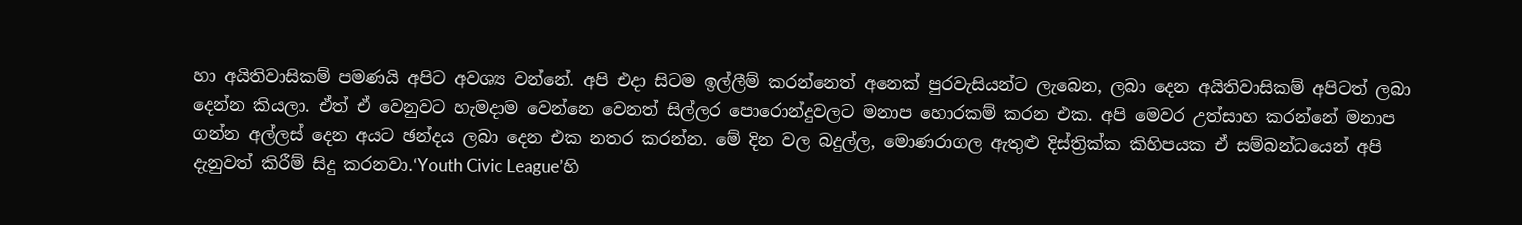හා අයිතිවාසිකම් පමණයි අපිට අවශ්‍ය වන්නේ. අපි එදා සිටම ඉල්ලීම් කරන්නෙත් අනෙක් පුරවැසියන්ට ලැබෙන, ලබා දෙන අයිතිවාසිකම් අපිටත් ලබා දෙන්න කියලා. ඒත් ඒ වෙනුවට හැමදාම වෙන්නෙ වෙනත් සිල්ලර පොරොන්දුවලට මනාප හොරකම් කරන එක. අපි මෙවර උත්සාහ කරන්නේ මනාප ගන්න අල්ලස් දෙන අයට ඡන්දය ලබා දෙන එක නතර කරන්න. මේ දින වල බදුල්ල, මොණරාගල ඇතුළු දිස්ත්‍රික්ක කිහිපයක ඒ සම්බන්ධයෙන් අපි දැනුවත් කිරීම් සිදු කරනවා.‘Youth Civic League’හි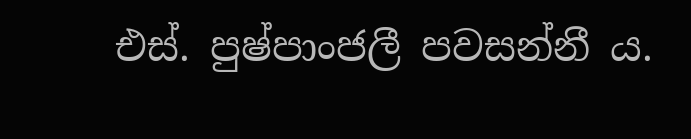එස්. පුෂ්පාංජලී පවසන්නී ය.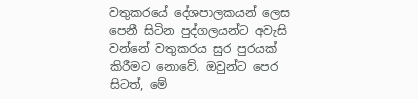වතුකරයේ දේශපාලකයන් ලෙස පෙනී සිටින පුද්ගලයන්ට අවැසි වන්නේ වතුකරය සුර පුරයක් කිරීමට නොවේ. ඔවුන්ට පෙර සිටත්, මේ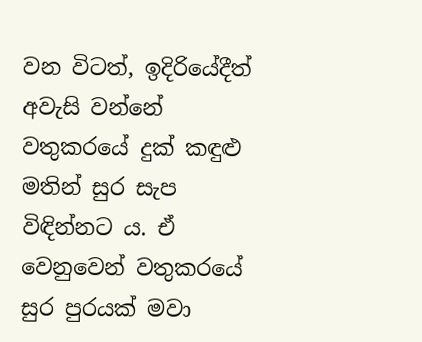වන විටත්, ඉදිරියේදීත් අවැසි වන්නේ වතුකරයේ දුක් කඳුළු මතින් සුර සැප විඳින්නට ය. ඒ වෙනුවෙන් වතුකරයේ සුර පුරයක් මවා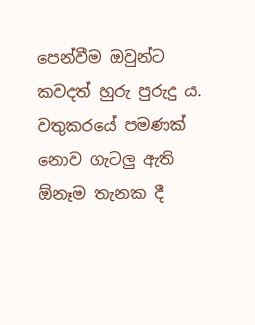පෙන්වීම ඔවුන්ට කවදත් හුරු පුරුදු ය. වතුකරයේ පමණක් නොව ගැටලු ඇති ඕනෑම තැනක දී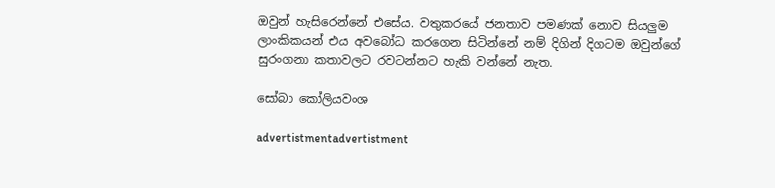ඔවුන් හැසිරෙන්නේ එසේය. වතුකරයේ ජනතාව පමණක් නොව සියලුම ලාංකිකයන් එය අවබෝධ කරගෙන සිටින්නේ නම් දිගින් දිගටම ඔවුන්ගේ සුරංගනා කතාවලට රවටන්නට හැකි වන්නේ නැත.

සෝබා කෝලියවංශ

advertistmentadvertistment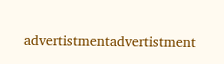advertistmentadvertistment